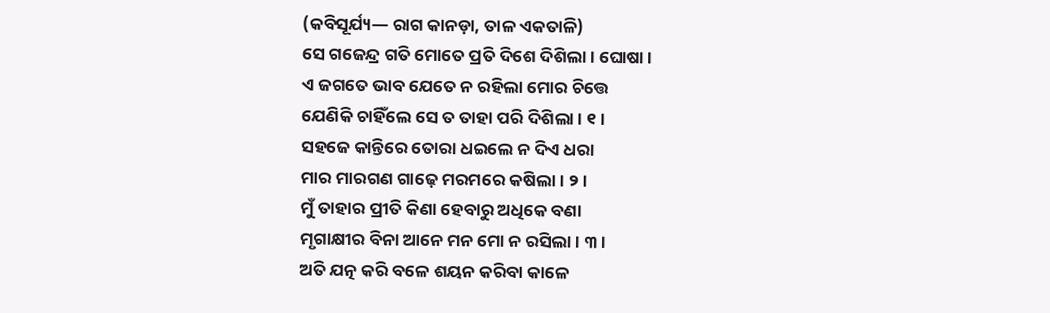(କବିସୂର୍ଯ୍ୟ— ରାଗ କାନଡ଼ା, ତାଳ ଏକତାଳି)
ସେ ଗଜେନ୍ଦ୍ର ଗତି ମୋତେ ପ୍ରତି ଦିଶେ ଦିଶିଲା । ଘୋଷା ।
ଏ ଜଗତେ ଭାବ ଯେତେ ନ ରହିଲା ମୋର ଚିତ୍ତେ
ଯେଣିକି ଚାହିଁଲେ ସେ ତ ତାହା ପରି ଦିଶିଲା । ୧ ।
ସହଜେ କାନ୍ତିରେ ତୋରା ଧଇଲେ ନ ଦିଏ ଧରା
ମାର ମାରଗଣ ଗାଢ଼େ ମରମରେ କଷିଲା । ୨ ।
ମୁଁ ତାହାର ପ୍ରୀତି କିଣା ହେବାରୁ ଅଧିକେ ବଣା
ମୃଗାକ୍ଷୀର ବିନା ଆନେ ମନ ମୋ ନ ରସିଲା । ୩ ।
ଅତି ଯତ୍ନ କରି ବଳେ ଶୟନ କରିବା କାଳେ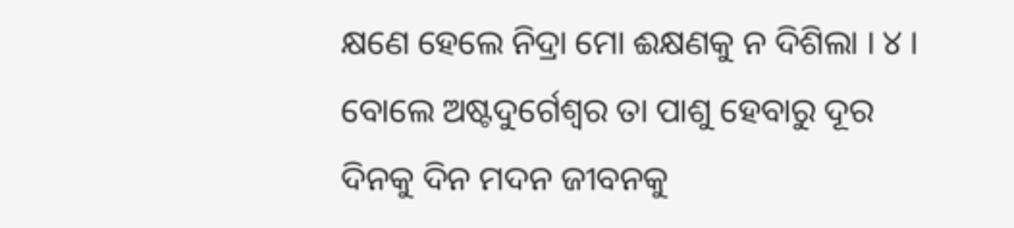କ୍ଷଣେ ହେଲେ ନିଦ୍ରା ମୋ ଈକ୍ଷଣକୁ ନ ଦିଶିଲା । ୪ ।
ବୋଲେ ଅଷ୍ଟଦୁର୍ଗେଶ୍ୱର ତା ପାଶୁ ହେବାରୁ ଦୂର
ଦିନକୁ ଦିନ ମଦନ ଜୀବନକୁ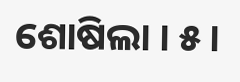ଶୋଷିଲା । ୫ ।